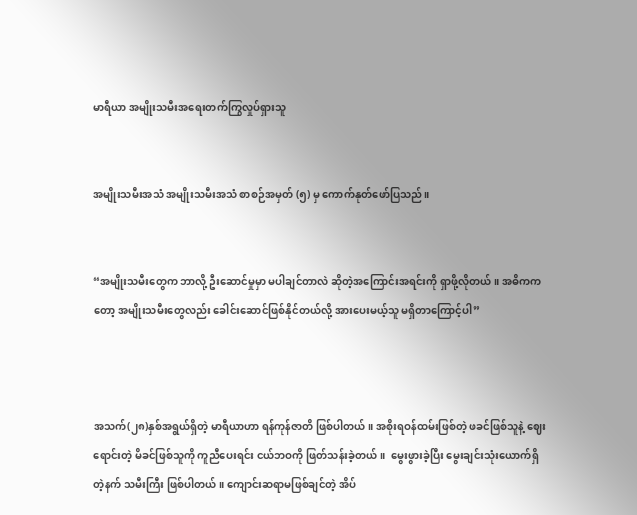မာရီယာ အမျိုးသမီးအရေးတက်ကြွလှုပ်ရှားသူ


အမျိုးသမီးအသံ အမျိုးသမီးအသံ စာစဉ်အမှတ် (၅) မှ ကောက်နုတ်ဖော်ပြသည်။


“အမျိုးသမီးတွေက ဘာလို့ ဦးဆောင်မှုမှာ မပါချင်တာလဲ ဆိုတဲ့အကြောင်းအရင်းကို ရှာဖို့လိုတယ်။ အဓိကကတော့ အမျိုးသမီးတွေလည်း ခေါင်းဆောင်ဖြစ်နိုင်တယ်လို့ အားပေးမယ့်သူ မရှိတာကြောင့်ပါ”



အသက်(၂၈)နှစ်အရွယ်ရှိတဲ့ မာရီယာဟာ ရန်ကုန်ဇာတိ ဖြစ်ပါတယ်။ အစိုးရဝန်ထမ်းဖြစ်တဲ့ ဖခင်ဖြစ်သူနဲ့ ဈေးရောင်းတဲ့ မိခင်ဖြစ်သူကို ကူညီပေးရင်း ငယ်ဘဝကို ဖြတ်သန်းခဲ့တယ်။  မွေးဖွားခဲ့ပြီး မွေးချင်းသုံးယောက်ရှိတဲ့နက် သမီးကြီး ဖြစ်ပါတယ်။ ကျောင်းဆရာမဖြစ်ချင်တဲ့ အိပ်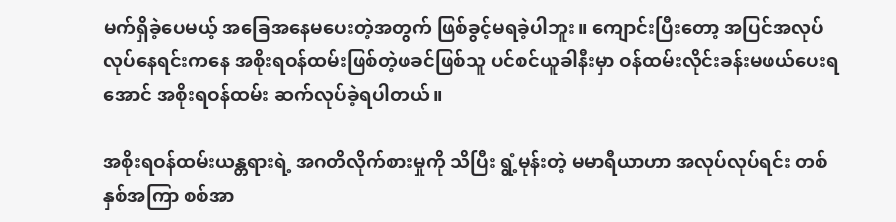မက်ရှိခဲ့ပေမယ့် အခြေအနေမပေးတဲ့အတွက် ဖြစ်ခွင့်မရခဲ့ပါဘူး။ ကျောင်းပြီးတော့ အပြင်အလုပ်လုပ်နေရင်းကနေ အစိုးရဝန်ထမ်းဖြစ်တဲ့ဖခင်ဖြစ်သူ ပင်စင်ယူခါနီးမှာ ဝန်ထမ်းလိုင်းခန်းမဖယ်ပေးရအောင် အစိုးရဝန်ထမ်း ဆက်လုပ်ခဲ့ရပါတယ်။

အစိုးရဝန်ထမ်းယန္တရားရဲ့ အဂတိလိုက်စားမှုကို သိပြီး ရွံ့မုန်းတဲ့ မမာရီယာဟာ အလုပ်လုပ်ရင်း တစ်နှစ်အကြာ စစ်အာ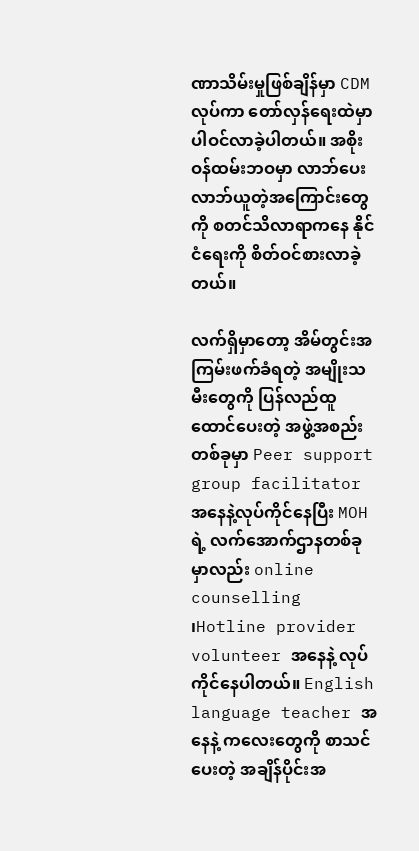ဏာသိမ်းမှုဖြစ်ချိန်မှာ CDM လုပ်ကာ တော်လှန်ရေးထဲမှာ ပါဝင်လာခဲ့ပါတယ်။ အစိုးဝန်ထမ်းဘဝမှာ လာဘ်ပေးလာဘ်ယူတဲ့အကြောင်းတွေကို စတင်သိလာရာကနေ နိုင်ငံရေးကို စိတ်ဝင်စားလာခဲ့တယ်။

လက်ရှိမှာတော့ အိမ်တွင်းအကြမ်းဖက်ခံရတဲ့ အမျိုးသမီးတွေကို ပြန်လည်ထူထောင်ပေးတဲ့ အဖွဲ့အစည်းတစ်ခုမှာ Peer support group facilitator အနေနဲ့လုပ်ကိုင်နေပြီး MOH ရဲ့ လက်အောက်ဌာနတစ်ခုမှာလည်း online counselling ၊Hotline provider volunteer အနေနဲ့ လုပ်ကိုင်နေပါတယ်။ English language teacher အနေနဲ့ ကလေးတွေကို စာသင်ပေးတဲ့ အချိန်ပိုင်းအ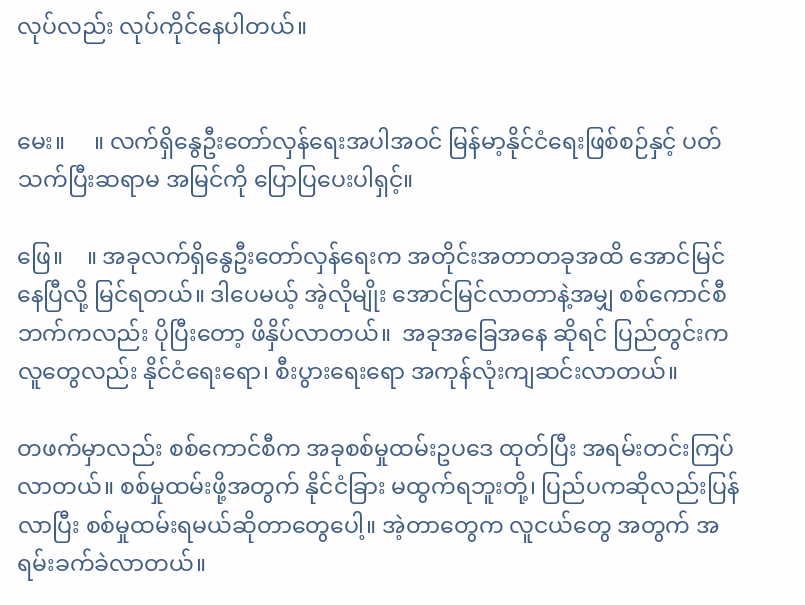လုပ်လည်း လုပ်ကိုင်နေပါတယ်။


မေး။     ။ လက်ရှိနွေဦးတော်လှန်ရေးအပါအဝင် မြန်မာ့နိုင်ငံရေးဖြစ်စဉ်နှင့် ပတ်သက်ပြီးဆရာမ အမြင်ကို ပြောပြပေးပါရှင့်။

ဖြေ။    ။ အခုလက်ရှိနွေဦးတော်လှန်ရေးက အတိုင်းအတာတခုအထိ‌ အောင်မြင်နေပြီလို့ မြင်ရတယ်။ ဒါပေမယ့် အဲ့လိုမျိုး အောင်မြင်လာတာနဲ့အမျှ စစ်ကောင်စီဘက်ကလည်း ပိုပြီးတော့ ဖိနှိပ်လာတယ်။  အခုအခြေအနေ ဆိုရင် ပြည်တွင်းကလူတွေလည်း နိုင်ငံရေးရော၊ စီးပွားရေးရော အကုန်လုံးကျဆင်းလာတယ်။

တဖက်မှာလည်း စစ်ကောင်စီက အခုစစ်မှုထမ်းဥပဒေ ထုတ်ပြီး အရမ်းတင်းကြပ်လာတယ်။ စစ်မှုထမ်းဖို့အတွက် နိုင်ငံခြား မထွက်ရဘူးတို့၊ ပြည်ပကဆိုလည်းပြန်လာပြီး စစ်မှုထမ်းရမယ်ဆိုတာတွေပေါ့။ အဲ့တာတွေက လူငယ်တွေ အတွက် အရမ်းခက်ခဲလာတယ်။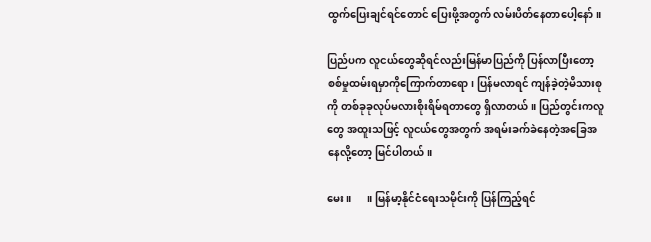ထွက်ပြေးချင်ရင်တောင် ပြေးဖို့အတွက် လမ်းပိတ်နေတာပေါ့နော်။

ပြည်ပက လူငယ်တွေဆိုရင်လည်းမြန်မာပြည်ကို ပြန်လာပြီးတော့ စစ်မှုထမ်းရမှာကိုကြောက်တာရော၊ ပြန်မလာရင် ကျန်ခဲ့တဲ့မိသားစုကို တစ်ခုခုလုပ်မလားစိုးရိမ်ရတာတွေ ရှိလာတယ်။ ပြည်တွင်းကလူတွေ အထူးသဖြင့် လူငယ်တွေအတွက် အရမ်းခက်ခဲနေတဲ့အခြေအနေလို့တော့ မြင်ပါတယ်။

မေး။      ။ မြန်မာ့နိုင်ငံရေးသမိုင်းကို ပြန်ကြည့်ရင်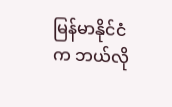မြန်မာနိုင်ငံက ဘယ်လို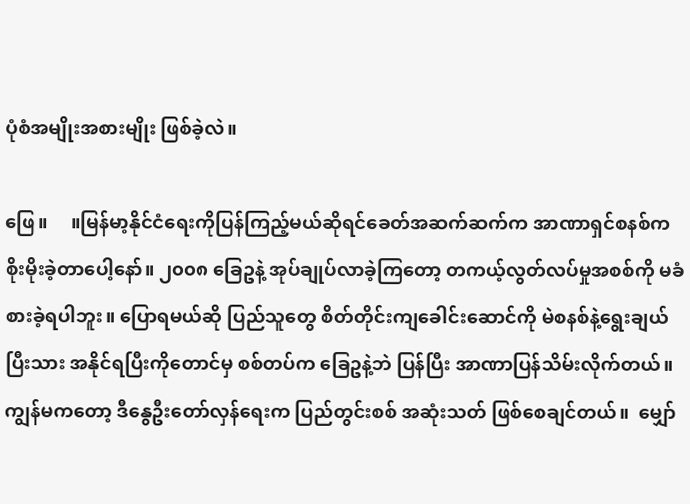ပုံစံအမျိုးအစားမျိုး ဖြစ်ခဲ့လဲ။

ဖြေ။     ။မြန်မာ့နိုင်ငံရေးကိုပြန်ကြည့်မယ်ဆိုရင်ခေတ်အဆက်ဆက်က အာဏာရှင်စနစ်က စိုးမိုးခဲ့တာပေါ့နော်။ ၂၀၀၈ ခြေဥနဲ့ အုပ်ချုပ်လာခဲ့ကြတော့ တကယ့်လွတ်လပ်မှုအစစ်ကို မခံစားခဲ့ရပါဘူး။ ပြောရမယ်ဆို ပြည်သူတွေ စိတ်တိုင်းကျခေါင်းဆောင်ကို မဲစနစ်နဲ့ရွေးချယ်ပြီးသား အနိုင်ရပြီးကိုတောင်မှ စစ်တပ်က ခြေဥနဲ့ဘဲ ပြန်ပြီး အာဏာပြန်သိမ်းလိုက်တယ်။ ကျွန်မကတော့ ဒီနွေဦးတော်လှန်ရေးက ပြည်တွင်းစစ် အဆုံးသတ် ဖြစ်စေချင်တယ်။  မျှော်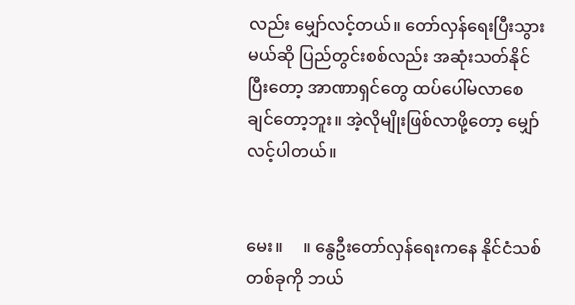လည်း မျှော်လင့်တယ်။ တော်လှန်ရေးပြီးသွားမယ်ဆို ပြည်တွင်းစစ်လည်း အဆုံးသတ်နိုင်ပြီးတော့ အာဏာရှင်တွေ ထပ်ပေါ်မလာစေချင်တော့ဘူး။ အဲ့လိုမျိုးဖြစ်လာဖို့တော့ မျှော်လင့်ပါတယ်။


မေး။     ။ နွေဦးတော်လှန်ရေးကနေ နိုင်ငံသစ်တစ်ခုကို ဘယ်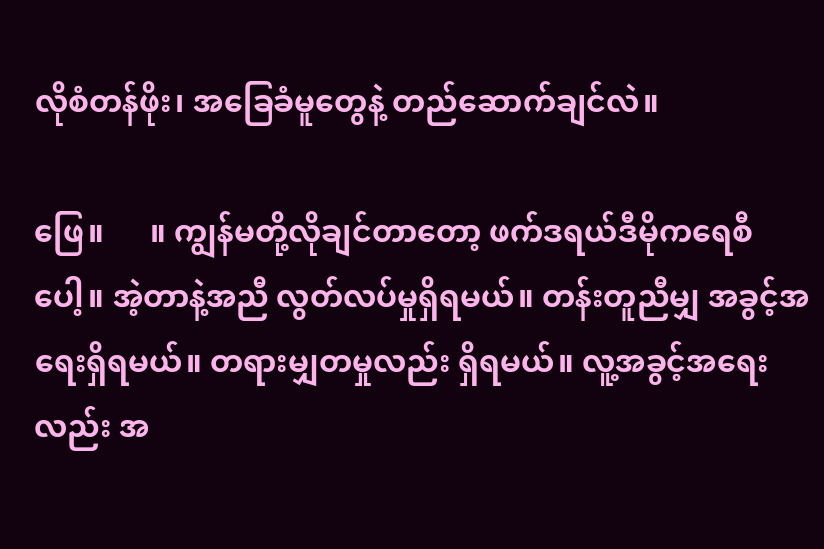လိုစံတန်ဖိုး၊ အခြေခံမူတွေနဲ့ တည်ဆောက်ချင်လဲ။

ဖြေ။      ။ ကျွန်မတို့လိုချင်တာတော့ ဖက်ဒရယ်ဒီမိုကရေစီပေါ့။ အဲ့တာနဲ့အညီ လွတ်လပ်မှုရှိရမယ်။ တန်းတူညီမျှ အခွင့်အရေးရှိရမယ်။ တရားမျှတမှုလည်း ရှိရမယ်။ လူ့အခွင့်အရေးလည်း အ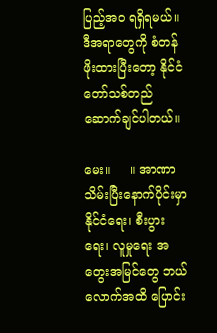ပြည့်အဝ ရရှိရမယ်။ ဒီအရာတွေကို စံတန်ဖိုးထားပြီးတော့ နိုင်ငံတော်သစ်တည်ဆောက်ချင်ပါတယ်။

မေး။     ။ အာဏာသိမ်းပြီးနောက်ပိုင်းမှာ နိုင်ငံရေး၊ စီးပွားရေး၊ လူမှုရေး အတွေးအမြင်တွေ ဘယ်လောက်အထိ ပြောင်း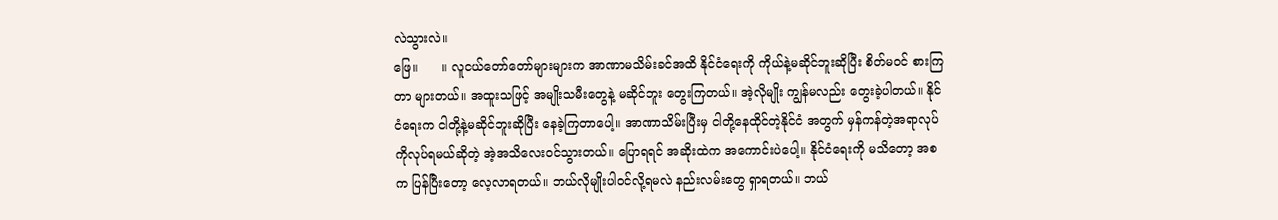လဲသွားလဲ။
ဖြေ။      ။ လူငယ်တော်တော်များများက အာဏာမသိမ်းခင်အထိ နိုင်ငံရေးကို ကိုယ်နဲ့မဆိုင်ဘူးဆိုပြီး စိတ်မဝင် စားကြတာ များတယ်။ အထူးသဖြင့် အမျိုးသမီးတွေနဲ့ မဆိုင်ဘူး တွေးကြတယ်။ အဲ့လိုမျိုး ကျွန်မလည်း တွေးခဲ့ပါတယ်။ နိုင်ငံရေးက ငါတို့နဲ့မဆိုင်ဘူးဆိုပြီး နေခဲ့ကြတာပေါ့။ အာဏာသိမ်းပြီးမှ ငါတို့နေထိုင်တဲ့နိုင်ငံ အတွက် မှန်ကန်တဲ့အရာလုပ်ကိုလုပ်ရမယ်ဆိုတဲ့ အဲ့အသိလေးဝင်သွားတယ်။ ပြောရရင် အဆိုးထဲက အကောင်းပဲပေါ့။ နိုင်ငံရေးကို မသိတော့ အစက ပြန်ပြီးတော့ လေ့လာရတယ်။ ဘယ်လိုမျိုးပါဝင်လို့ရမလဲ နည်းလမ်းတွေ ရှာရတယ်။ ဘယ်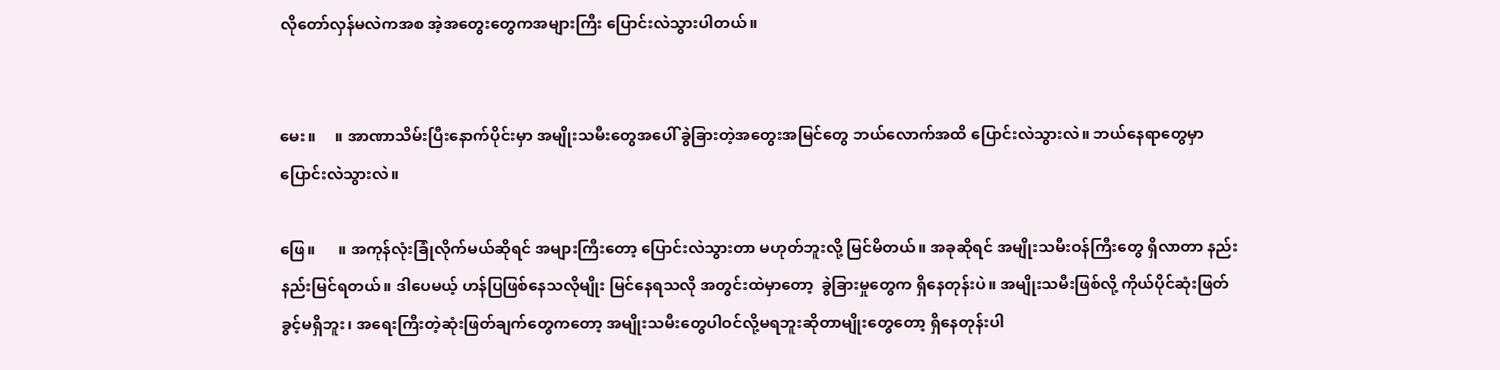လိုတော်လှန်မလဲကအစ အဲ့အတွေးတွေကအများကြီး ပြောင်းလဲသွားပါတယ်။


မေး။     ။ အာဏာသိမ်းပြီးနောက်ပိုင်းမှာ အမျိုးသမီးတွေအပေါ် ခွဲခြားတဲ့အတွေးအမြင်တွေ ဘယ်လောက်အထိ ပြောင်းလဲသွားလဲ။ ဘယ်နေရာတွေမှာ ပြောင်းလဲသွားလဲ။

ဖြေ။      ။ အကုန်လုံးခြုံလိုက်မယ်ဆိုရင် အများကြီးတော့‌ ပြောင်းလဲသွားတာ မဟုတ်ဘူးလို့ မြင်မိတယ်။ အခုဆိုရင် အမျိုးသမီးဝန်ကြီးတွေ ရှိလာတာ နည်းနည်းမြင်ရတယ်။ ဒါပေမယ့် ဟန်ပြဖြစ်နေသလိုမျိုး မြင်နေရသလို အတွင်းထဲမှာတော့  ခွဲခြားမှုတွေက ရှိနေတုန်းပဲ။ အမျိုးသမီးဖြစ်လို့ ကိုယ်ပိုင်ဆုံးဖြတ်ခွင့်မရှိဘူး၊ အရေးကြီးတဲ့ဆုံးဖြတ်ချက်တွေကတော့ အမျိုးသမီးတွေပါဝင်လို့မရဘူးဆိုတာမျိုးတွေတော့ ရှိနေတုန်းပါ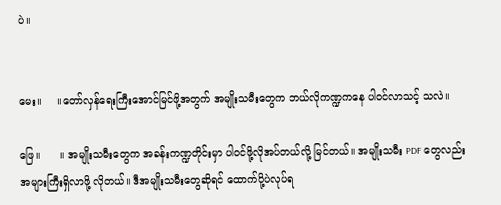ပဲ။


မေး။     ။တော်လှန်ရေးကြီးအောင်မြင်ဖို့အတွက် အမျိုးသမီးတွေက ဘယ်လိုကဏ္ဍကနေ ပါဝင်လာသင့် သလဲ။

ဖြေ။      ။ အမျိုးသမီးတွေက အခန်းကဏ္ဍတိုင်းမှာ ပါဝင်ဖို့လိုအပ်တယ်လို့ မြင်တယ်။ အမျိုးသမီး PDF တွေလည်း  အများကြီးရှိလာဖို့ လိုတယ်။ ဒီအမျိုးသမီးတွေဆိုရင် ထောက်ပို့ပဲလုပ်ရ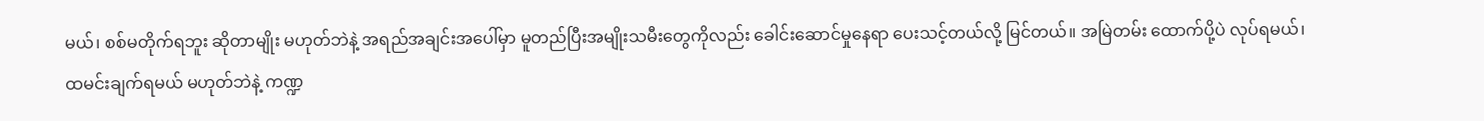မယ်၊ စစ်မတိုက်ရဘူး ဆိုတာမျိုး မဟုတ်ဘဲနဲ့ အရည်အချင်းအပေါ်မှာ မူတည်ပြီးအမျိုးသမီးတွေကိုလည်း ခေါင်းဆောင်မှုနေရာ ပေးသင့်တယ်လို့ မြင်တယ်။ အမြဲတမ်း ထောက်ပို့ပဲ လုပ်ရမယ်၊ ထမင်းချက်ရမယ် မဟုတ်ဘဲနဲ့ ကဏ္ဍ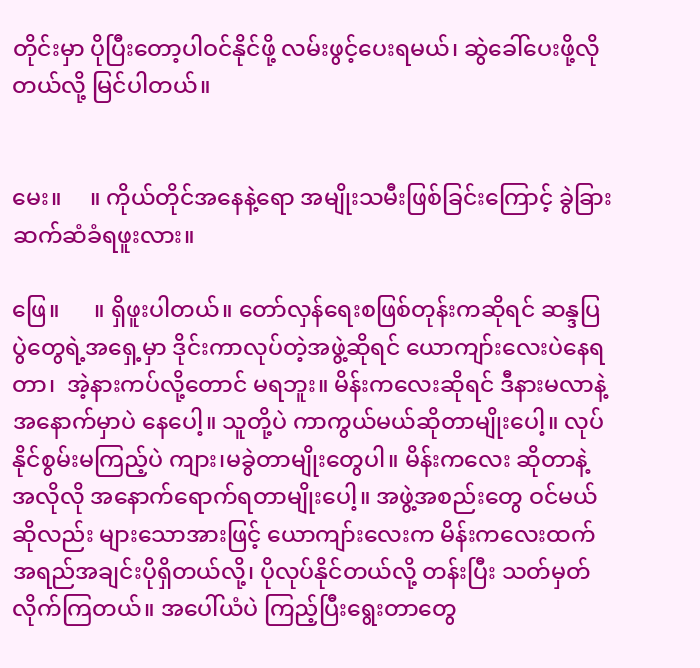တိုင်းမှာ ပိုပြီးတော့ပါဝင်နိုင်ဖို့ လမ်းဖွင့်ပေးရမယ်၊ ဆွဲခေါ်ပေးဖို့လိုတယ်လို့ မြင်ပါတယ်။


မေး။     ။ ကိုယ်တိုင်အနေနဲ့ရော အမျိုးသမီးဖြစ်ခြင်းကြောင့် ခွဲခြားဆက်ဆံခံရဖူးလား။

ဖြေ။      ။ ရှိဖူးပါတယ်။ တော်လှန်ရေးစဖြစ်တုန်းကဆိုရင် ဆန္ဒပြပွဲတွေရဲ့အရှေ့မှာ ဒိုင်းကာလုပ်တဲ့အဖွဲ့ဆိုရင် ယောကျာ်းလေးပဲနေရတာ၊  အဲ့နားကပ်လို့တောင် မရဘူး။ မိန်းကလေးဆိုရင် ဒီနားမလာနဲ့ အနောက်မှာပဲ နေပေါ့။ သူတို့ပဲ ကာကွယ်မယ်ဆိုတာမျိုးပေါ့။ လုပ်နိုင်စွမ်းမကြည့်ပဲ ကျား၊မခွဲတာမျိုးတွေပါ။ မိန်းကလေး ဆိုတာနဲ့ အလိုလို အနောက်ရောက်ရတာမျိုးပေါ့။ အဖွဲ့အစည်းတွေ ဝင်မယ်ဆိုလည်း များသောအားဖြင့် ယောကျာ်းလေးက မိန်းကလေးထက် အရည်အချင်းပိုရှိတယ်လို့၊ ပိုလုပ်နိုင်တယ်လို့ တန်းပြီး သတ်မှတ် လိုက်ကြတယ်။ အပေါ်ယံပဲ ကြည့်ပြီးရွေးတာတွေ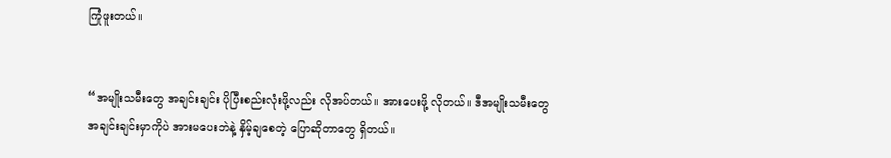ကြုံဖူးတယ်။


“အမျိုးသမီးတွေ အချင်းချင်း ပိုပြီးစည်းလုံးဖို့လည်း လိုအပ်တယ်။ အားပေးဖို့ လိုတယ်။ ဒီအမျိုးသမီးတွေ အချင်းချင်းမှာကိုပဲ အားမပေးဘဲနဲ့ နှိမ့်ချစေတဲ့ ပြောဆိုတာတွေ ရှိတယ်။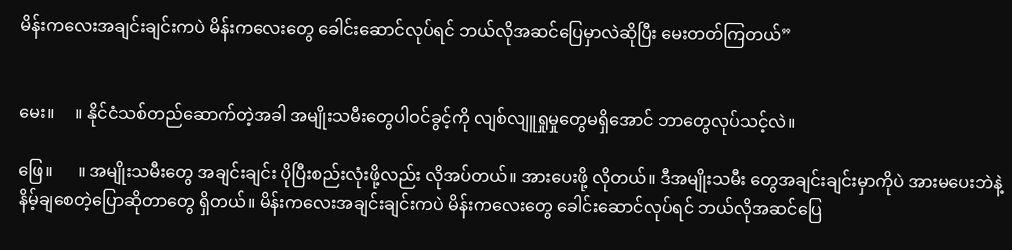မိန်းကလေးအချင်းချင်းကပဲ မိန်းကလေးတွေ ခေါင်းဆောင်လုပ်ရင် ဘယ်လိုအဆင်ပြေမှာလဲဆိုပြီး မေးတတ်ကြတယ်”


မေး။     ။ နိုင်ငံသစ်တည်ဆောက်တဲ့အခါ အမျိုးသမီးတွေပါဝင်ခွင့်ကို လျစ်လျူရှုမှုတွေမရှိအောင် ဘာတွေလုပ်သင့်လဲ။

ဖြေ။      ။ အမျိုးသမီးတွေ အချင်းချင်း ပိုပြီးစည်းလုံးဖို့လည်း လိုအပ်တယ်။ အားပေးဖို့ လိုတယ်။ ဒီအမျိုးသမီး တွေအချင်းချင်းမှာကိုပဲ အားမပေးဘဲနဲ့ နိမ့်ချစေတဲ့ပြောဆိုတာတွေ ရှိတယ်။ မိန်းကလေးအချင်းချင်းကပဲ မိန်းကလေးတွေ ခေါင်းဆောင်လုပ်ရင် ဘယ်လိုအဆင်ပြေ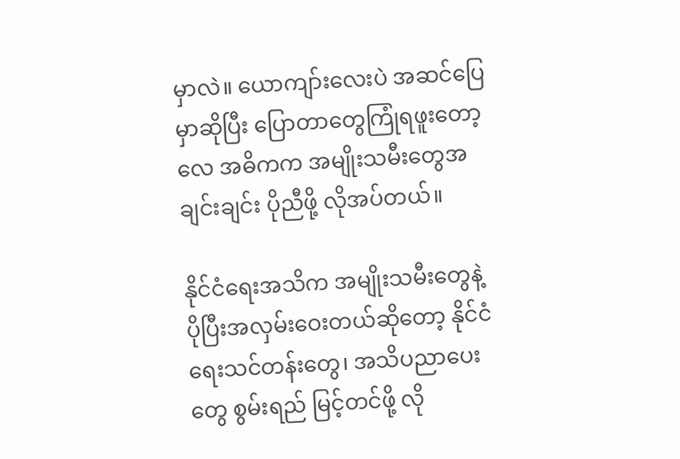မှာလဲ။ ယောကျာ်းလေးပဲ အဆင်ပြေမှာဆိုပြီး ပြောတာတွေကြုံရဖူးတော့လေ အဓိကက အမျိုးသမီးတွေအချင်းချင်း ပိုညီဖို့ လိုအပ်တယ်။

နိုင်ငံရေးအသိက အမျိုးသမီးတွေနဲ့ ပိုပြီးအလှမ်းဝေးတယ်ဆိုတော့ နိုင်ငံရေးသင်တန်းတွေ၊ အသိပညာပေးတွေ စွမ်းရည် မြင့်တင်ဖို့ လို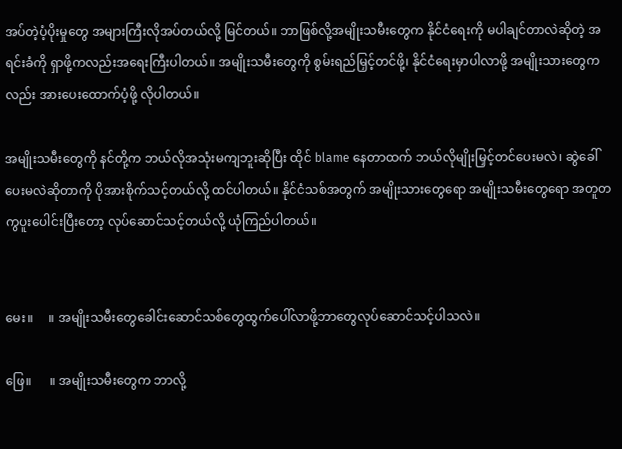အပ်တဲ့ပံ့ပိုးမှုတွေ အများကြီးလိုအပ်တယ်လို့ မြင်တယ်။ ဘာဖြစ်လို့အမျိုးသမီးတွေက နိုင်ငံရေးကို မပါချင်တာလဲဆိုတဲ့ အရင်းခံကို ရှာဖို့ကလည်းအရေးကြီးပါတယ်။ အမျိုးသမီးတွေကို စွမ်းရည်မြှင့်တင်ဖို့၊ နိုင်ငံရေးမှာပါလာဖို့ အမျိုးသားတွေကလည်း အားပေးထောက်ပံ့ဖို့ လိုပါတယ်။

အမျိုးသမီးတွေကို နင်တို့က ဘယ်လိုအသုံးမကျဘူးဆိုပြီး ထိုင် blame နေတာထက် ဘယ်လိုမျိုးမြှင့်တင်ပေးမလဲ၊ ဆွဲခေါ်ပေးမလဲဆိုတာကို ပိုအားစိုက်သင့်တယ်လို့ ထင်ပါတယ်။ နိုင်ငံသစ်အတွက် အမျိုးသားတွေရော အမျိုးသမီး‌တွေရော အတူတကွပူးပေါင်းပြီးတော့ လုပ်ဆောင်သင့်တယ်လို့ ယုံကြည်ပါတယ်။


မေး။     ။ အမျိုးသမီးတွေခေါင်းဆောင်သစ်တွေထွက်ပေါ်လာဖို့ဘာတွေလုပ်ဆောင်သင့်ပါသလဲ။

ဖြေ။      ။ အမျိုးသမီးတွေက ဘာလို့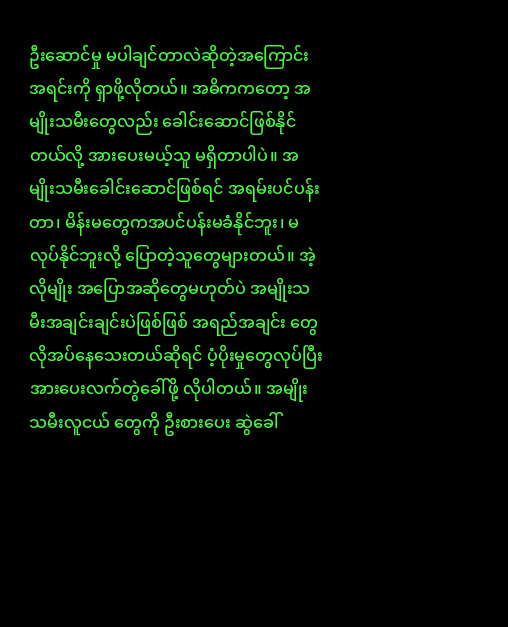ဦးဆောင်မှု မပါချင်တာလဲဆိုတဲ့အကြောင်းအရင်းကို ရှာဖို့လိုတယ်။ အဓိကကတော့ အမျိုးသမီးတွေလည်း ခေါင်းဆောင်ဖြစ်နိုင်တယ်လို့ အားပေးမယ့်သူ မရှိတာပါပဲ။ အမျိုးသမီးခေါင်းဆောင်ဖြစ်ရင် အရမ်းပင်ပန်းတာ၊ မိန်းမတွေကအပင်ပန်းမခံနိုင်ဘူး၊ မလုပ်နိုင်ဘူးလို့ ပြောတဲ့သူတွေများတယ်။ အဲ့လိုမျိုး အပြောအဆိုတွေမဟုတ်ပဲ အမျိုးသမီးအချင်းချင်းပဲဖြစ်ဖြစ် အရည်အချင်း တွေ လိုအပ်နေသေးတယ်ဆိုရင် ပံ့ပိုးမှုတွေလုပ်ပြီး  အားပေးလက်တွဲခေါ်ဖို့ လိုပါတယ်။ အမျိုးသမီးလူငယ် တွေကို ဦးစားပေး ဆွဲခေါ်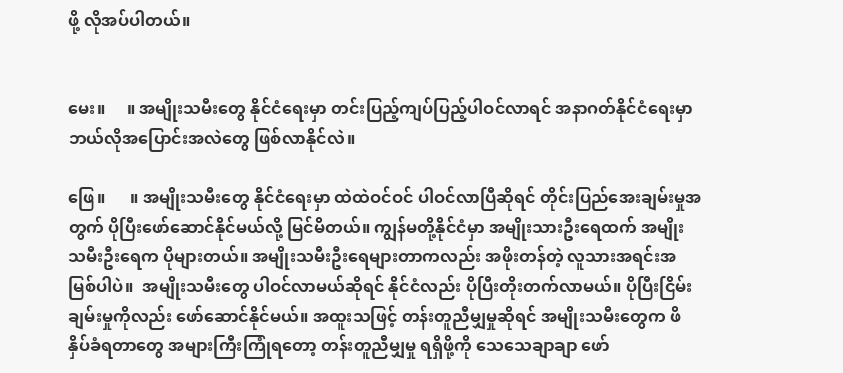ဖို့ လိုအပ်ပါတယ်။


မေး။     ။ အမျိုးသမီးတွေ နိုင်ငံရေးမှာ တင်းပြည့်ကျပ်ပြည့်ပါဝင်လာရင် အနာဂတ်နိုင်ငံရေးမှာ ဘယ်လိုအပြောင်းအလဲတွေ ဖြစ်လာနိုင်လဲ။

ဖြေ။      ။ အမျိုးသမီးတွေ နိုင်ငံရေးမှာ ထဲထဲဝင်ဝင် ပါဝင်လာပြီဆိုရင် တိုင်းပြည်အေးချမ်းမှုအတွက် ပိုပြီးဖော်ဆောင်နိုင်မယ်လို့ မြင်မိတယ်။ ကျွန်မတို့နိုင်ငံမှာ အမျိုးသားဦးရေထက် အမျိုးသမီးဦးရေက ပိုများတယ်။ အမျိုးသမီးဦးရေများတာကလည်း အဖိုးတန်တဲ့ လူသားအရင်းအမြစ်ပါပဲ။  အမျိုးသမီးတွေ ပါဝင်လာမယ်ဆိုရင် နိုင်ငံလည်း ပိုပြီးတိုးတက်လာမယ်။ ပိုပြီးငြိမ်းချမ်းမှုကိုလည်း ဖော်ဆောင်နိုင်မယ်။ အထူးသဖြင့် တန်းတူညီမျှမှုဆိုရင် အမျိုးသမီးတွေက ဖိနှိပ်ခံရတာတွေ အများကြီးကြုံရတော့ တန်းတူညီမျှမှု ရရှိဖို့ကို သေသေချာချာ ဖော်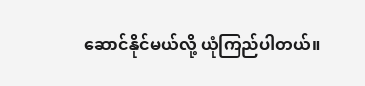ဆောင်နိုင်မယ်လို့ ယုံကြည်ပါတယ်။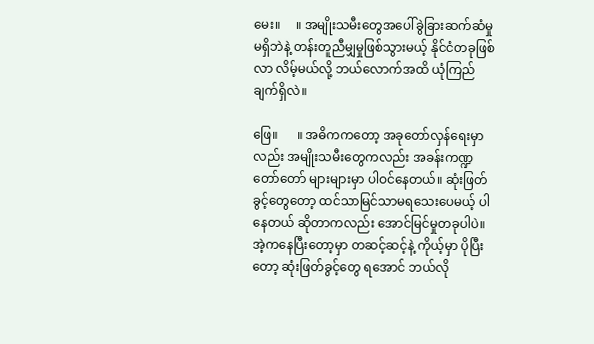မေး။     ။ အမျိုးသမီးတွေအ‌ပေါ်ခွဲခြားဆက်ဆံမှုမရှိဘဲနဲ့ တန်းတူညီမျှမှုဖြစ်သွားမယ့် နိုင်ငံတခုဖြစ်လာ လိမ့်မယ်လို့ ဘယ်လောက်အထိ ယုံကြည်ချက်ရှိလဲ။

ဖြေ။      ။ အဓိကကတော့ အခုတော်လှန်ရေးမှာလည်း အမျိုးသမီးတွေကလည်း အခန်းကဏ္ဍ တော်တော် များများမှာ ပါဝင်နေတယ်။ ဆုံးဖြတ်ခွင့်တွေတော့ ထင်သာမြင်သာမရသေးပေမယ့် ပါနေတယ် ဆိုတာကလည်း အောင်မြင်မှုတခုပါပဲ။ အဲ့ကနေပြီးတော့မှာ တဆင့်ဆင့်နဲ့ ကိုယ့်မှာ ပိုပြီးတော့ ဆုံးဖြတ်ခွင့်တွေ ရအောင် ဘယ်လို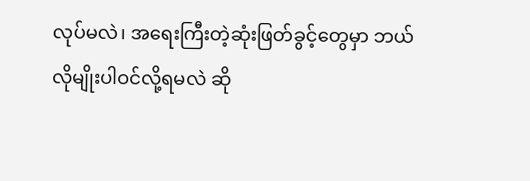လုပ်မလဲ၊ အရေးကြီးတဲ့ဆုံးဖြတ်ခွင့်တွေမှာ ဘယ်လိုမျိုးပါဝင်လို့ရမလဲ ဆို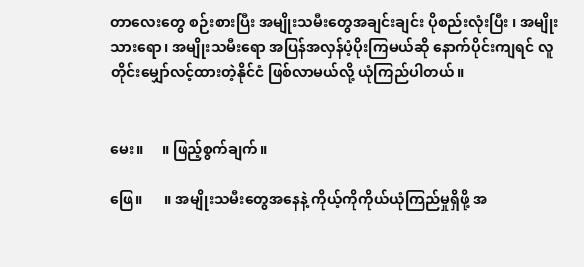တာလေးတွေ စဉ်းစားပြီး အမျိုးသမီးတွေအချင်းချင်း ပိုစည်းလုံးပြီး ၊ အမျိုးသားရော၊ အမျိုးသမီးရော အပြန်အလှန်ပံ့ပိုးကြမယ်ဆို နောက်ပိုင်းကျရင် လူတိုင်းမျှော်လင့်ထားတဲ့နိုင်ငံ ဖြစ်လာမယ်လို့ ယုံကြည်ပါတယ်။


မေး။     ။ ဖြည့်စွက်ချက်။

ဖြေ။      ။ အမျိုးသမီးတွေအနေနဲ့ ကိုယ့်ကိုကိုယ်ယုံကြည်မှုရှိဖို့ အ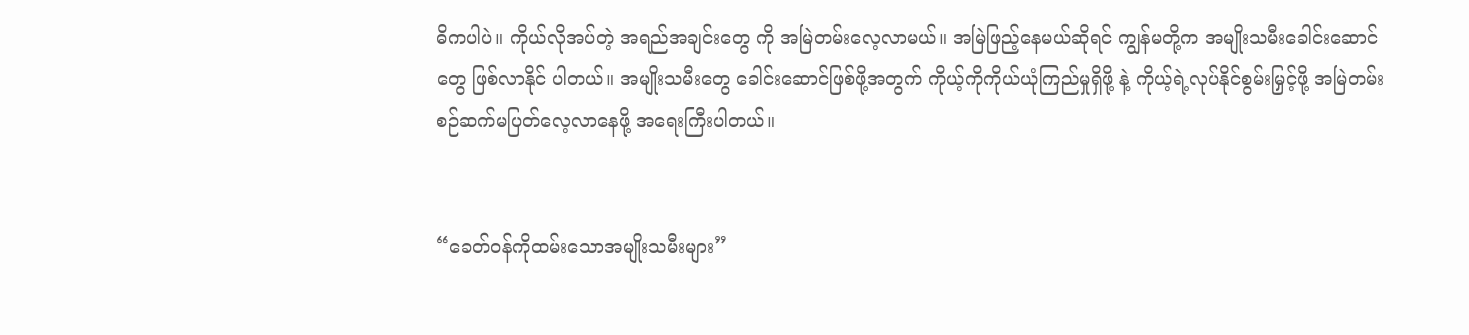ဓိကပါပဲ။ ကိုယ်လိုအပ်တဲ့ အရည်အချင်းတွေ ကို အမြဲတမ်းလေ့လာမယ်။ အမြဲဖြည့်နေမယ်ဆိုရင် ကျွန်မတို့က အမျိုးသမီးခေါင်း‌ဆောင်တွေ ဖြစ်လာနိုင် ပါတယ်။ အမျိုးသမီးတွေ ခေါင်းဆောင်ဖြစ်ဖို့အတွက် ကိုယ့်ကိုကိုယ်ယုံကြည်မှုရှိဖို့ နဲ့ ကိုယ့်ရဲ့လုပ်နိုင်စွမ်းမြှင့်ဖို့ အမြဲတမ်းစဉ်ဆက်မပြတ်လေ့လာနေဖို့ အရေးကြီးပါတယ်။


“ခေတ်ဝန်ကိုထမ်းသောအမျိုးသမီးများ”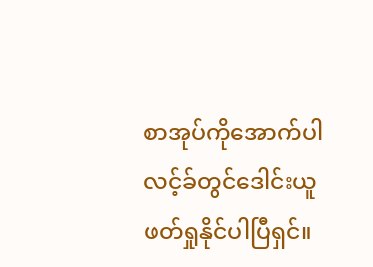စာအုပ်ကိုအောက်ပါလင့်ခ်တွင်ဒေါင်းယူဖတ်ရှုနိုင်ပါပြီရှင်။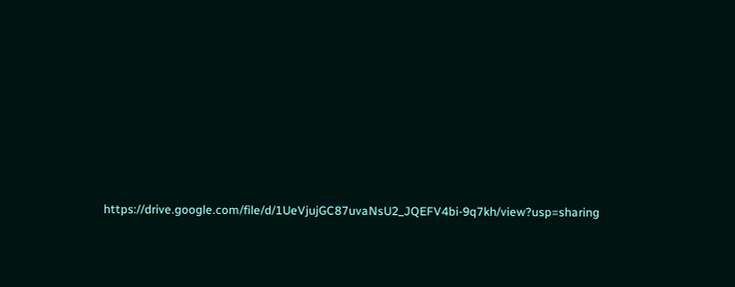https://drive.google.com/file/d/1UeVjujGC87uvaNsU2_JQEFV4bi-9q7kh/view?usp=sharing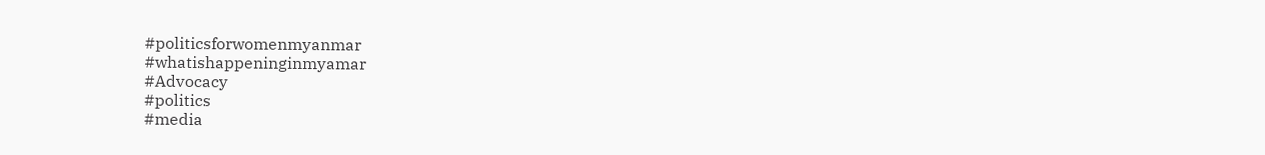#politicsforwomenmyanmar
#whatishappeninginmyamar
#Advocacy
#politics
#media